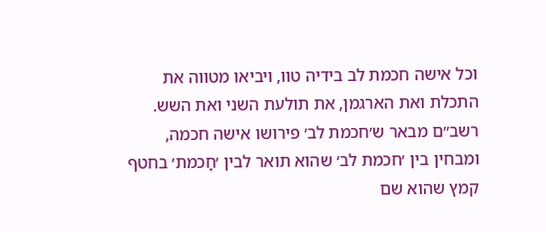וכל אישה חכמת לב בידיה טוו, ויביאו מטווה את התכלת ואת הארגמן, את תולעת השני ואת השש. רשב״ם מבאר ש׳חכמת לב׳ פירושו אישה חכמה, ומבחין בין ׳חכמת לב׳ שהוא תואר לבין ׳חָכמת׳ בחטף קמץ שהוא שם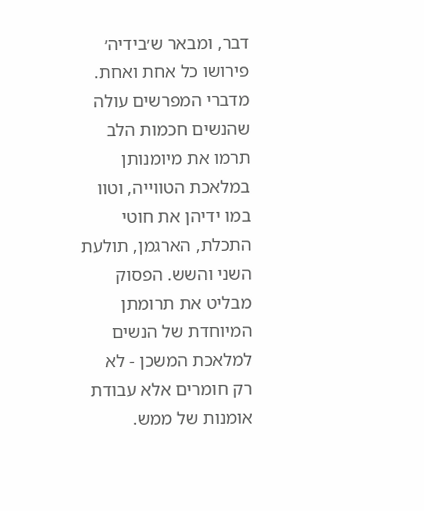דבר, ומבאר ש׳בידיה׳ פירושו כל אחת ואחת. מדברי המפרשים עולה שהנשים חכמות הלב תרמו את מיומנותן במלאכת הטווייה, וטוו במו ידיהן את חוטי התכלת, הארגמן, תולעת השני והשש. הפסוק מבליט את תרומתן המיוחדת של הנשים למלאכת המשכן - לא רק חומרים אלא עבודת אומנות של ממש.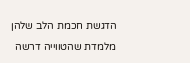הדגשת חכמת הלב שלהן מלמדת שהטווייה דרשה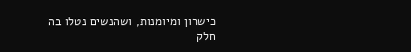כישרון ומיומנות, ושהנשים נטלו בה חלק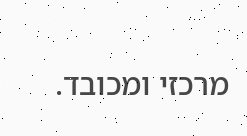מרכזי ומכובד.